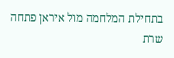בתחילת המלחמה מול איראן פתחה שרת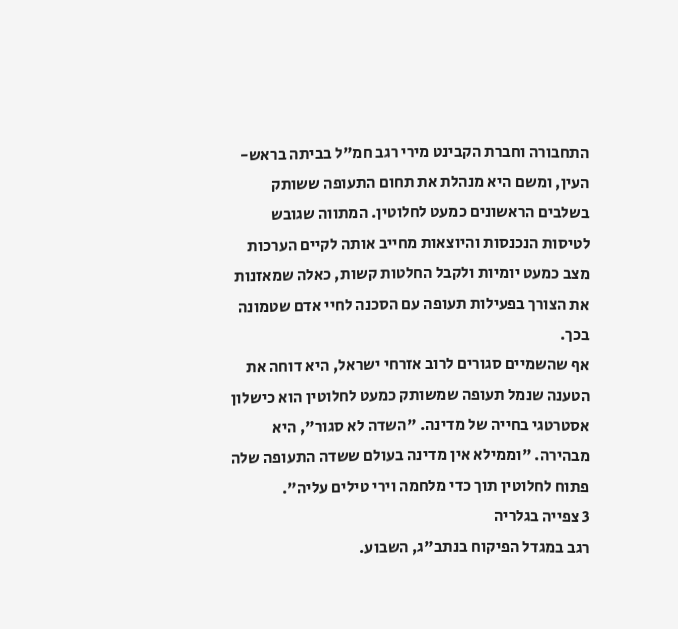התחבורה וחברת הקבינט מירי רגב חמ"ל בביתה בראש-העין, ומשם היא מנהלת את תחום התעופה ששותק בשלבים הראשונים כמעט לחלוטין. המתווה שגובש לטיסות הנכנסות והיוצאות מחייב אותה לקיים הערכות מצב כמעט יומיות ולקבל החלטות קשות, כאלה שמאזנות את הצורך בפעילות תעופה עם הסכנה לחיי אדם שטמונה בכך.
אף שהשמיים סגורים לרוב אזרחי ישראל, היא דוחה את הטענה שנמל תעופה שמשותק כמעט לחלוטין הוא כישלון אסטרטגי בחייה של מדינה. "השדה לא סגור", היא מבהירה. "וממילא אין מדינה בעולם ששדה התעופה שלה פתוח לחלוטין תוך כדי מלחמה וירי טילים עליה".
3 צפייה בגלריה
רגב במגדל הפיקוח בנתב"ג, השבוע.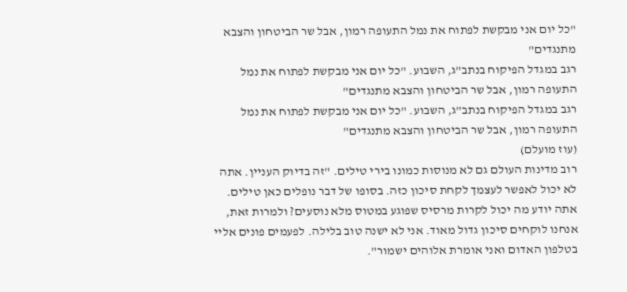"כל יום אני מבקשת לפתוח את נמל התעופה רמון, אבל שר הביטחון והצבא מתנגדים"
רגב במגדל הפיקוח בנתב"ג, השבוע. "כל יום אני מבקשת לפתוח את נמל התעופה רמון, אבל שר הביטחון והצבא מתנגדים"
רגב במגדל הפיקוח בנתב"ג, השבוע. "כל יום אני מבקשת לפתוח את נמל התעופה רמון, אבל שר הביטחון והצבא מתנגדים"
(עוז מועלם)
רוב מדינות העולם גם לא מנוסות כמונו בירי טילים. "זה בדיוק העניין. אתה לא יכול לאפשר לעצמך לקחת סיכון כזה. בסופו של דבר נופלים כאן טילים. אתה יודע מה יכול לקרות מרסיס שפוגע במטוס מלא נוסעים? ולמרות זאת, אנחנו לוקחים סיכון גדול מאוד. אני לא ישנה טוב בלילה. לפעמים פונים אליי בטלפון האדום ואני אומרת אלוהים ישמור".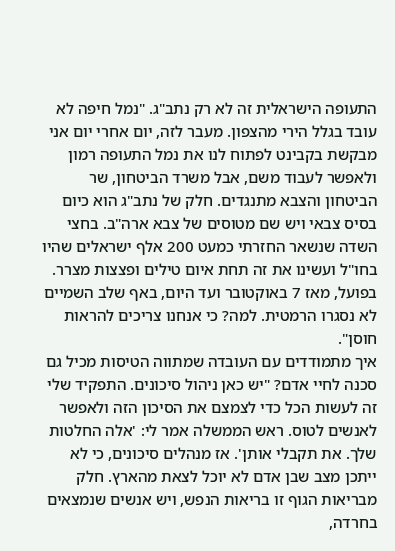התעופה הישראלית זה לא רק נתב"ג. "נמל חיפה לא עובד בגלל הירי מהצפון. מעבר לזה, יום אחרי יום אני מבקשת בקבינט לפתוח לנו את נמל התעופה רמון ולאפשר לעבוד משם, אבל משרד הביטחון, שר הביטחון והצבא מתנגדים. חלק של נתב"ג הוא כיום בסיס צבאי ויש שם מטוסים של צבא ארה"ב. בחצי השדה שנשאר החזרתי כמעט 200 אלף ישראלים שהיו בחו"ל ועשינו את זה תחת איום טילים ופצצות מצרר. בפועל, מאז 7 באוקטובר ועד היום, באף שלב השמיים לא נסגרו הרמטית. למה? כי אנחנו צריכים להראות חוסן".
איך מתמודדים עם העובדה שמתווה הטיסות מכיל גם סכנה לחיי אדם? "יש כאן ניהול סיכונים. התפקיד שלי זה לעשות הכל כדי לצמצם את הסיכון הזה ולאפשר לאנשים לטוס. ראש הממשלה אמר לי: 'אלה החלטות שלך. את תקבלי אותן'. אז מנהלים סיכונים, כי לא ייתכן מצב שבן אדם לא יוכל לצאת מהארץ. חלק מבריאות הגוף זו בריאות הנפש, ויש אנשים שנמצאים בחרדה,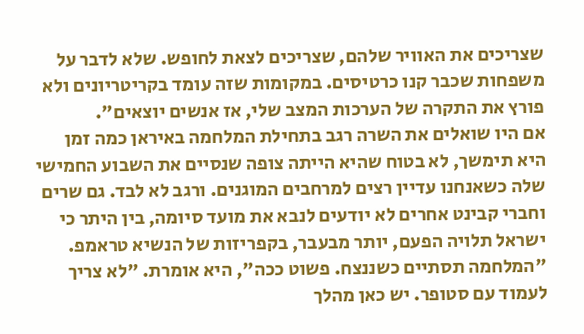שצריכים את האוויר שלהם, שצריכים לצאת לחופש. שלא לדבר על משפחות שכבר קנו כרטיסים. במקומות שזה עומד בקריטריונים ולא פורץ את התקרה של הערכות המצב שלי, אז אנשים יוצאים".
אם היו שואלים את השרה רגב בתחילת המלחמה באיראן כמה זמן היא תימשך, לא בטוח שהיא הייתה צופה שנסיים את השבוע החמישי שלה כשאנחנו עדיין רצים למרחבים המוגנים. ורגב לא לבד. גם שרים וחברי קבינט אחרים לא יודעים לנבא את מועד סיומה, בין היתר כי ישראל תלויה הפעם, יותר מבעבר, בקפריזות של הנשיא טראמפ. "המלחמה תסתיים כשננצח. פשוט ככה", היא אומרת. "לא צריך לעמוד עם סטופר. יש כאן מהלך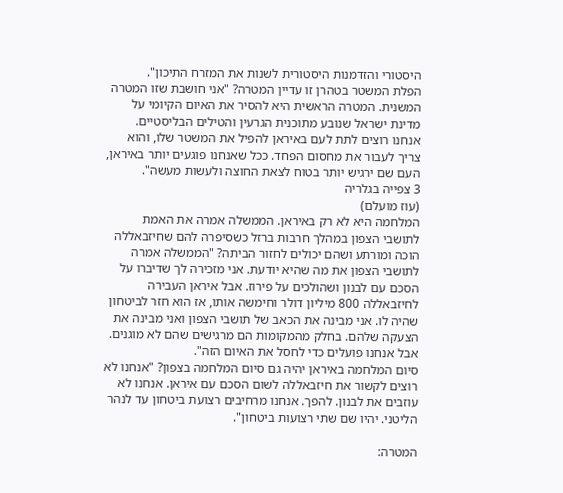היסטורי והזדמנות היסטורית לשנות את המזרח התיכון".
הפלת המשטר בטהרן זו עדיין המטרה? "אני חושבת שזו המטרה המשנית. המטרה הראשית היא להסיר את האיום הקיומי על מדינת ישראל שנובע מתוכנית הגרעין והטילים הבליסטיים. אנחנו רוצים לתת לעם באיראן להפיל את המשטר שלו, והוא צריך לעבור את מחסום הפחד. ככל שאנחנו פוגעים יותר באיראן, העם שם ירגיש יותר בטוח לצאת החוצה ולעשות מעשה".
3 צפייה בגלריה
(עוז מועלם)
המלחמה היא לא רק באיראן. הממשלה אמרה את האמת לתושבי הצפון במהלך חרבות ברזל כשסיפרה להם שחיזבאללה הוכה ומורתע ושהם יכולים לחזור הביתה? "הממשלה אמרה לתושבי הצפון את מה שהיא יודעת. אני מזכירה לך שדיברו על הסכם עם לבנון ושהולכים על פירוז. אבל איראן העבירה לחיזבאללה 800 מיליון דולר וחימשה אותו, אז הוא חזר לביטחון שהיה לו. אני מבינה את הכאב של תושבי הצפון ואני מבינה את הצעקה שלהם. בחלק מהמקומות הם מרגישים שהם לא מוגנים. אבל אנחנו פועלים כדי לחסל את האיום הזה".
סיום המלחמה באיראן יהיה גם סיום המלחמה בצפון? "אנחנו לא רוצים לקשור את חיזבאללה לשום הסכם עם איראן. אנחנו לא עוזבים את לבנון. להפך. אנחנו מרחיבים רצועת ביטחון עד לנהר הליטני. יהיו שם שתי רצועות ביטחון".

המטרה: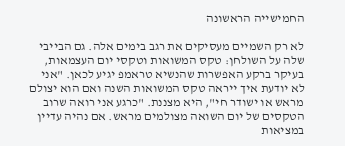החמישייה הראשונה

לא רק השמיים מעסיקים את רגב בימים אלה. גם הבייבי שלה על השולחן: טקס המשואות וטקסי יום העצמאות, בעיקר ברקע האפשרות שהנשיא טראמפ יגיע לכאן. "אני לא יודעת איך ייראה טקס המשואות השנה ואם הוא יצולם מראש או ישודר חי", היא מצננת. "כרגע אני רואה שרוב הטקסים של יום השואה מצולמים מראש. אם נהיה עדיין במציאות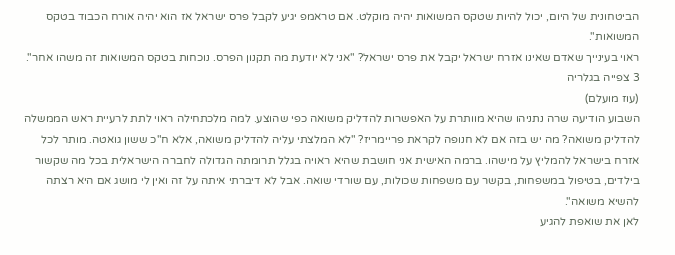הביטחונית של היום, יכול להיות שטקס המשואות יהיה מוקלט. אם טראמפ יגיע לקבל פרס ישראל אז הוא יהיה אורח הכבוד בטקס המשואות".
ראוי בעינייך שאדם שאינו אזרח ישראל יקבל את פרס ישראל? "אני לא יודעת מה תקנון הפרס. נוכחות בטקס המשואות זה משהו אחר".
3 צפייה בגלריה
(עוז מועלם)
השבוע הודיעה שרה נתניהו שהיא מוותרת על האפשרות להדליק משואה כפי שהוצע. למה מלכתחילה ראוי לתת לרעיית ראש הממשלה להדליק משואה? מה יש בזה אם לא חנופה לקראת פריימריז? "לא המלצתי עליה להדליק משואה, אלא ח"כ ששון גואטה. מותר לכל אזרח בישראל להמליץ על מישהו. ברמה האישית אני חושבת שהיא ראויה בגלל תרומתה הגדולה לחברה הישראלית בכל מה שקשור בילדים, בטיפול במשפחות, בקשר עם משפחות שכולות, עם שורדי שואה. אבל לא דיברתי איתה על זה ואין לי מושג אם היא רצתה להשיא משואה".
לאן את שואפת להגיע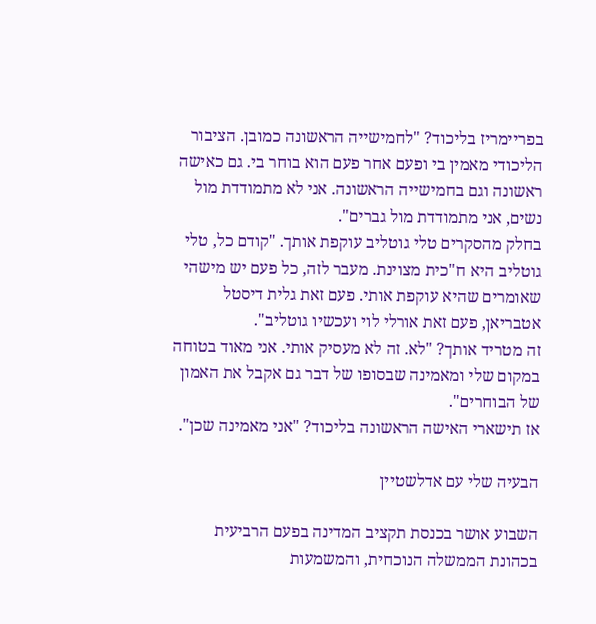בפריימריז בליכוד? "לחמישייה הראשונה כמובן. הציבור הליכודי מאמין בי ופעם אחר פעם הוא בוחר בי. גם כאישה ראשונה וגם בחמישייה הראשונה. אני לא מתמודדת מול נשים, אני מתמודדת מול גברים".
בחלק מהסקרים טלי גוטליב עוקפת אותך. "קודם כל, טלי גוטליב היא ח"כית מצוינת. מעבר לזה, כל פעם יש מישהי שאומרים שהיא עוקפת אותי. פעם זאת גלית דיסטל אטבריאן, פעם זאת אורלי לוי ועכשיו גוטליב".
זה מטריד אותך? "לא. זה לא מעסיק אותי. אני מאוד בטוחה במקום שלי ומאמינה שבסופו של דבר גם אקבל את האמון של הבוחרים".
אז תישארי האישה הראשונה בליכוד? "אני מאמינה שכן".

הבעיה שלי עם אדלשטיין

השבוע אושר בכנסת תקציב המדינה בפעם הרביעית בכהונת הממשלה הנוכחית, והמשמעות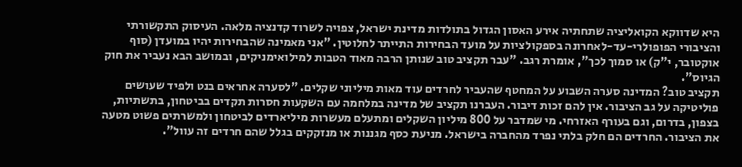היא שדווקא הקואליציה שתחתיה אירע האסון הגדול בתולדות מדינת ישראל, צפויה לשרוד קדנציה מלאה. העיסוק התקשורתי והציבורי הפופולרי-עד-לאחרונה בספקולציות על מועד הבחירות התייתר לחלוטין. "אני מאמינה שהבחירות יהיו במועדן (סוף אוקטובר, י"ק) או סמוך לכך", אומרת רגב. "עבר תקציב טוב שנותן הרבה מאוד הטבות למילואימניקים, ובמושב הבא נעביר את חוק הגיוס".
תקציב טוב? המדינה סערה השבוע על המחטף שהעביר לחרדים עוד מאות מיליוני שקלים. "לסערה אחראים בנט ולפיד שעושים פוליטיקה על גב הציבור. אין להם זכות דיבור. העברנו תקציב של מדינה במלחמה עם השקעות חסרות תקדים בביטחון, בתשתיות, בצפון, בדרום, וגם בעורף האזרחי. מי שמדבר על 800 מיליון השקלים ומתעלם מעשרות מיליארדים לביטחון ולמשרתים פשוט מטעה את הציבור. החרדים הם חלק בלתי נפרד מהחברה בישראל. מניעת כסף מגננות או מנזקקים בגלל שהם חרדים זה עוול".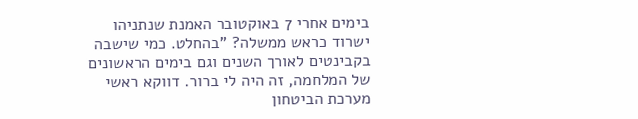בימים אחרי 7 באוקטובר האמנת שנתניהו ישרוד כראש ממשלה? "בהחלט. כמי שישבה בקבינטים לאורך השנים וגם בימים הראשונים של המלחמה, זה היה לי ברור. דווקא ראשי מערכת הביטחון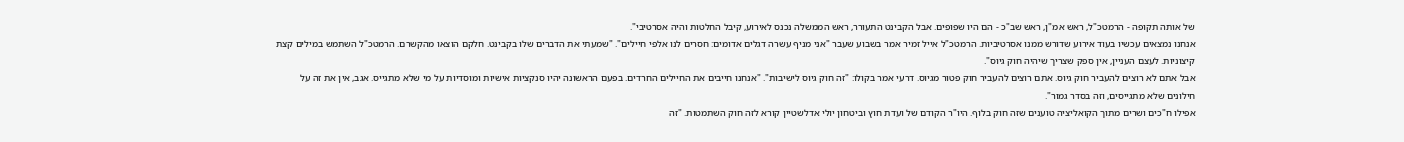של אותה תקופה ‑ הרמטכ"ל, ראש אמ"ן, ראש שב"כ ‑ הם היו שפופים. אבל הקבינט התעורר, ראש הממשלה נכנס לאירוע, קיבל החלטות והיה אסרטיבי".
אנחנו נמצאים עכשיו בעוד אירוע שדורש ממנו אסרטיביות. הרמטכ"ל אייל זמיר אמר בשבוע שעבר "אני מניף עשרה דגלים אדומים: חסרים לנו אלפי חיילים". "שמעתי את הדברים שלו בקבינט. חלקם הוצאו מהקשרם. הרמטכ"ל השתמש במילים קצת קיצוניות. לעצם העניין, אין ספק שצריך שיהיה חוק גיוס".
אבל אתם לא רוצים להעביר חוק גיוס. אתם רוצים להעביר חוק פטור מגיוס. דרעי אמר בקולו: "זה חוק גיוס לישיבות". "אנחנו חייבים את החיילים החרדים. בפעם הראשונה יהיו סנקציות אישיות ומוסדיות על מי שלא מתגייס. אגב, אין את זה על חילונים שלא מתגייסים, וזה בסדר גמור".
אפילו ח"כים ושרים מתוך הקואליציה טוענים שזה חוק בלוף. היו"ר הקודם של ועדת חוץ וביטחון יולי אדלשטיין קורא לזה חוק השתמטות. "זה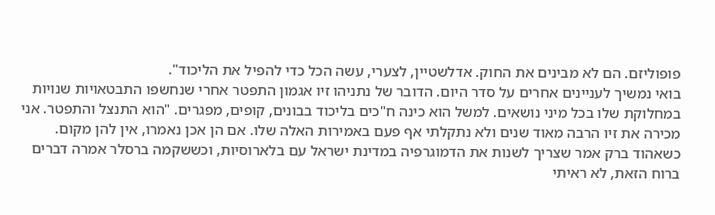פופוליזם. הם לא מבינים את החוק. אדלשטיין, לצערי, עשה הכל כדי להפיל את הליכוד".
בואי נמשיך לעניינים אחרים על סדר היום. הדובר של נתניהו זיו אגמון התפטר אחרי שנחשפו התבטאויות שנויות במחלוקת שלו בכל מיני נושאים. למשל הוא כינה ח"כים בליכוד בבונים, קופים, מפגרים. "הוא התנצל והתפטר. אני מכירה את זיו הרבה מאוד שנים ולא נתקלתי אף פעם באמירות האלה שלו. אם הן אכן נאמרו, אין להן מקום. כשאהוד ברק אמר שצריך לשנות את הדמוגרפיה במדינת ישראל עם בלארוסיות, וכששקמה ברסלר אמרה דברים ברוח הזאת, לא ראיתי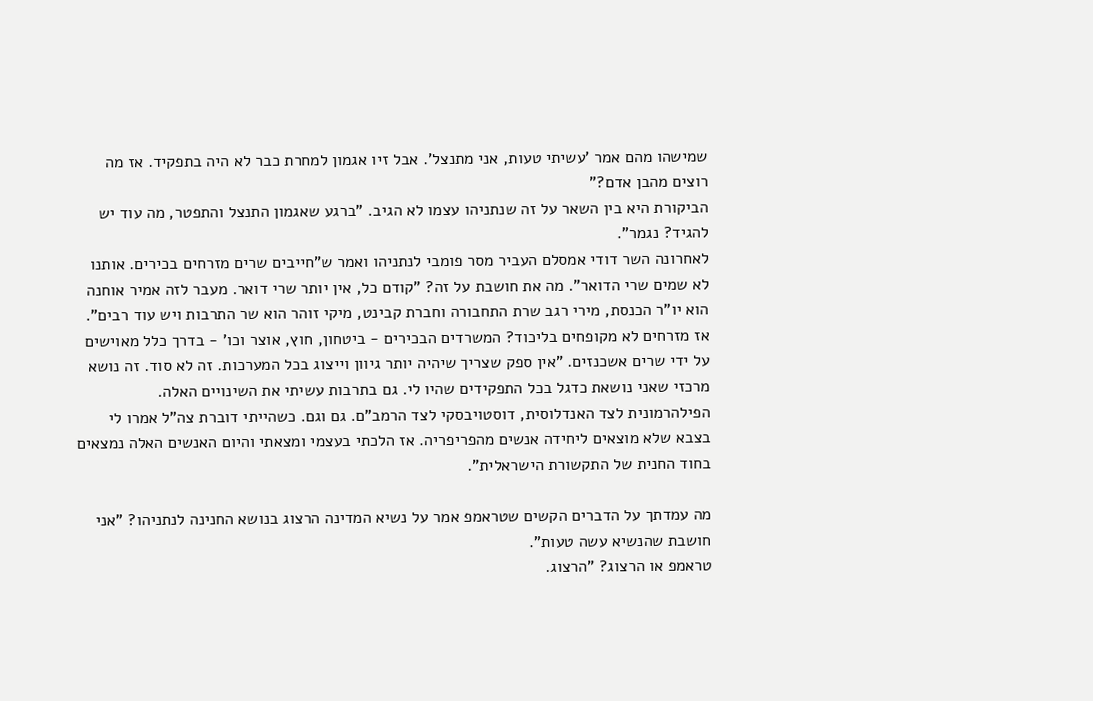שמישהו מהם אמר 'עשיתי טעות, אני מתנצל'. אבל זיו אגמון למחרת כבר לא היה בתפקיד. אז מה רוצים מהבן אדם?"
הביקורת היא בין השאר על זה שנתניהו עצמו לא הגיב. "ברגע שאגמון התנצל והתפטר, מה עוד יש להגיד? נגמר".
לאחרונה השר דודי אמסלם העביר מסר פומבי לנתניהו ואמר ש"חייבים שרים מזרחים בכירים. אותנו לא שמים שרי הדואר". מה את חושבת על זה? "קודם כל, אין יותר שרי דואר. מעבר לזה אמיר אוחנה הוא יו"ר הכנסת, מירי רגב שרת התחבורה וחברת קבינט, מיקי זוהר הוא שר התרבות ויש עוד רבים".
אז מזרחים לא מקופחים בליכוד? המשרדים הבכירים ‑ ביטחון, חוץ, אוצר וכו' ‑ בדרך כלל מאוישים על ידי שרים אשכנזים. "אין ספק שצריך שיהיה יותר גיוון וייצוג בכל המערכות. זה לא סוד. זה נושא מרכזי שאני נושאת כדגל בכל התפקידים שהיו לי. גם בתרבות עשיתי את השינויים האלה. הפילהרמונית לצד האנדלוסית, דוסטויבסקי לצד הרמב"ם. גם וגם. כשהייתי דוברת צה"ל אמרו לי בצבא שלא מוצאים ליחידה אנשים מהפריפריה. אז הלכתי בעצמי ומצאתי והיום האנשים האלה נמצאים בחוד החנית של התקשורת הישראלית".

מה עמדתך על הדברים הקשים שטראמפ אמר על נשיא המדינה הרצוג בנושא החנינה לנתניהו? "אני חושבת שהנשיא עשה טעות".
טראמפ או הרצוג? "הרצוג.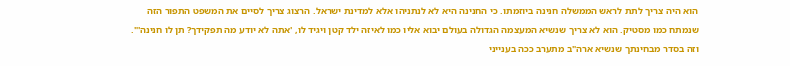הוא היה צריך לתת לראש הממשלה חנינה ביוזמתו. כי החנינה היא לא לנתניהו אלא למדינת ישראל. הרצוג צריך לסיים את המשפט התפור הזה שנמתח כמו מסטיק. הוא לא צריך שנשיא המעצמה הגדולה בעולם יבוא אליו כמו לאיזה ילד קטן ויגיד לו, 'אתה לא יודע מה תפקידך? תן לו חנינה'".
וזה בסדר מבחינתך שנשיא ארה"ב מתערב ככה בענייני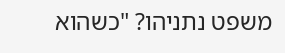משפט נתניהו? "כשהוא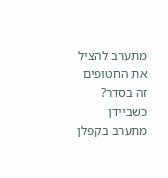מתערב להציל את החטופים זה בסדר? כשביידן מתערב בקפלן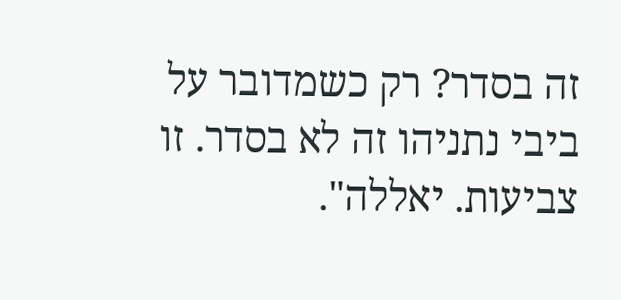זה בסדר? רק כשמדובר על ביבי נתניהו זה לא בסדר. זו צביעות. יאללה".